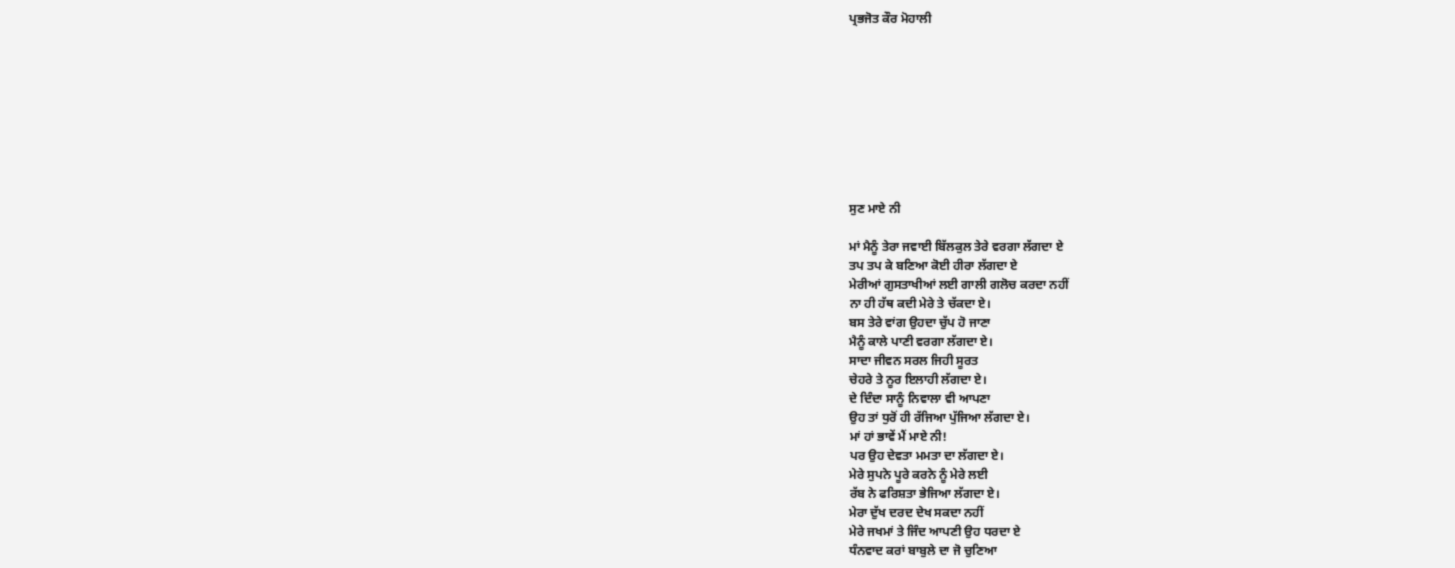ਪ੍ਰਭਜੋਤ ਕੌਰ ਮੋਹਾਲੀ









ਸੁਣ ਮਾਏ ਨੀ

ਮਾਂ ਮੈਨੂੰ ਤੇਰਾ ਜਵਾਈ ਬਿੱਲਕੁਲ ਤੇਰੇ ਵਰਗਾ ਲੱਗਦਾ ਏ
ਤਪ ਤਪ ਕੇ ਬਣਿਆ ਕੋਈ ਹੀਰਾ ਲੱਗਦਾ ਏ
ਮੇਰੀਆਂ ਗੁਸਤਾਖੀਆਂ ਲਈ ਗਾਲੀ ਗਲੋਚ ਕਰਦਾ ਨਹੀਂ
ਨਾ ਹੀ ਹੱਥ ਕਦੀ ਮੇਰੇ ਤੇ ਚੱਕਦਾ ਏ।
ਬਸ ਤੇਰੇ ਵਾਂਗ ਉਹਦਾ ਚੁੱਪ ਹੋ ਜਾਣਾ
ਮੈਨੂੰ ਕਾਲੇ ਪਾਣੀ ਵਰਗਾ ਲੱਗਦਾ ਏ।
ਸਾਦਾ ਜੀਵਨ ਸਰਲ ਜਿਹੀ ਸੂਰਤ
ਚੇਹਰੇ ਤੇ ਨੂਰ ਇਲਾਹੀ ਲੱਗਦਾ ਏ।
ਦੇ ਦਿੰਦਾ ਸਾਨੂੰ ਨਿਵਾਲਾ ਵੀ ਆਪਣਾ
ਉਹ ਤਾਂ ਧੁਰੋਂ ਹੀ ਰੱਜਿਆ ਪੁੱਜਿਆ ਲੱਗਦਾ ਏ।
ਮਾਂ ਹਾਂ ਭਾਵੇਂ ਮੈਂ ਮਾਏ ਨੀ!
ਪਰ ਉਹ ਦੇਵਤਾ ਮਮਤਾ ਦਾ ਲੱਗਦਾ ਏ।
ਮੇਰੇ ਸੁਪਨੇ ਪੂਰੇ ਕਰਨੇ ਨੂੰ ਮੇਰੇ ਲਈ
ਰੱਬ ਨੇ ਫਰਿਸ਼ਤਾ ਭੇਜਿਆ ਲੱਗਦਾ ਏ।
ਮੇਰਾ ਦੁੱਖ ਦਰਦ ਦੇਖ ਸਕਦਾ ਨਹੀਂ
ਮੇਰੇ ਜਖਮਾਂ ਤੇ ਜਿੰਦ ਆਪਣੀ ਉਹ ਧਰਦਾ ਏ
ਧੰਨਵਾਦ ਕਰਾਂ ਬਾਬੁਲੇ ਦਾ ਜੋ ਚੁਣਿਆ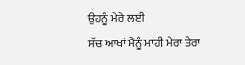ਉਹਨੂੰ ਮੇਰੇ ਲਈ
ਸੱਚ ਆਖਾਂ ਮੈਨੂੰ ਮਾਹੀ ਮੇਰਾ ਤੇਰਾ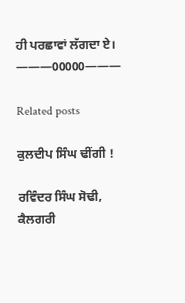ਹੀ ਪਰਛਾਵਾਂ ਲੱਗਦਾ ਏ।
———00000———

Related posts

ਕੁਲਦੀਪ ਸਿੰਘ ਢੀਂਗੀ !

ਰਵਿੰਦਰ ਸਿੰਘ ਸੋਢੀ, ਕੈਲਗਰੀ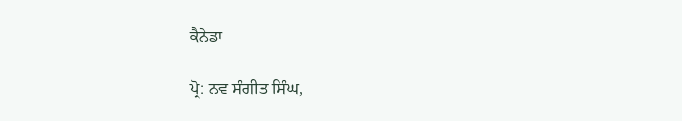ਕੈਨੇਡਾ

ਪ੍ਰੋ: ਨਵ ਸੰਗੀਤ ਸਿੰਘ,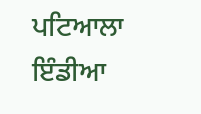ਪਟਿਆਲਾ ਇੰਡੀਆ